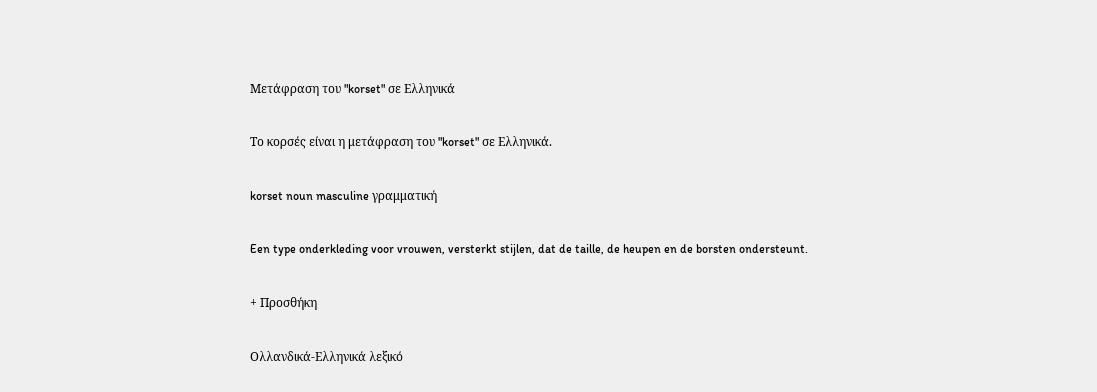Μετάφραση του "korset" σε Ελληνικά

Το κορσές είναι η μετάφραση του "korset" σε Ελληνικά.

korset noun masculine γραμματική

Een type onderkleding voor vrouwen, versterkt stijlen, dat de taille, de heupen en de borsten ondersteunt.

+ Προσθήκη

Ολλανδικά-Ελληνικά λεξικό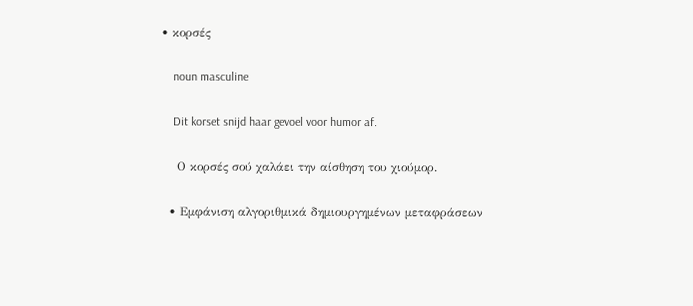• κορσές

    noun masculine

    Dit korset snijd haar gevoel voor humor af.

    Ο κορσές σού χαλάει την αίσθηση του χιούμορ.

  • Εμφάνιση αλγοριθμικά δημιουργημένων μεταφράσεων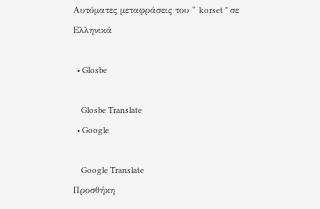Αυτόματες μεταφράσεις του " korset " σε Ελληνικά

  • Glosbe

    Glosbe Translate
  • Google

    Google Translate
Προσθήκη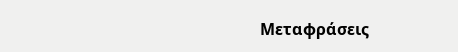Μεταφράσεις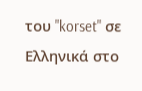του "korset" σε Ελληνικά στο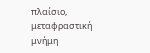πλαίσιο, μεταφραστική μνήμη